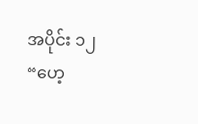အပိုင်း ၁၂
“ဟေ့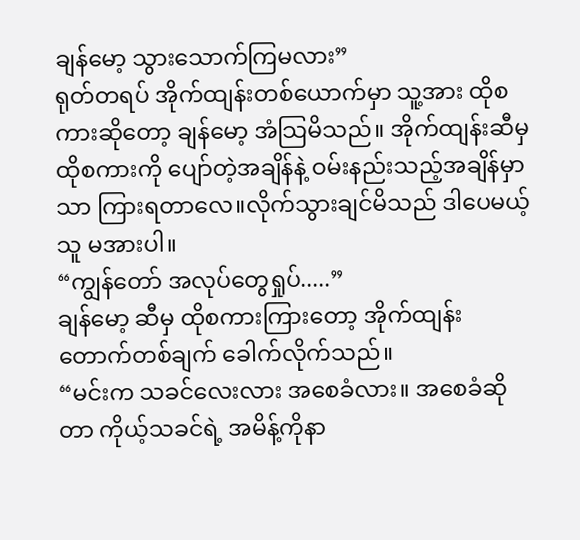ချန်မော့ သွားသောက်ကြမလား”
ရုတ်တရပ် အိုက်ထျန်းတစ်ယောက်မှာ သူ့အား ထိုစကားဆိုတော့ ချန်မော့ အံသြမိသည်။ အိုက်ထျန်းဆီမှ ထိုစကားကို ပျော်တဲ့အချိန်နဲ့ ဝမ်းနည်းသည့်အချိန်မှာသာ ကြားရတာလေ။လိုက်သွားချင်မိသည် ဒါပေမယ့် သူ မအားပါ။
“ကျွန်တော် အလုပ်တွေရှုပ်.....”
ချန်မော့ ဆီမှ ထိုစကားကြားတော့ အိုက်ထျန်း တောက်တစ်ချက် ခေါက်လိုက်သည်။
“မင်းက သခင်လေးလား အစေခံလား။ အစေခံဆိုတာ ကိုယ့်သခင်ရဲ့ အမိန့်ကိုနာ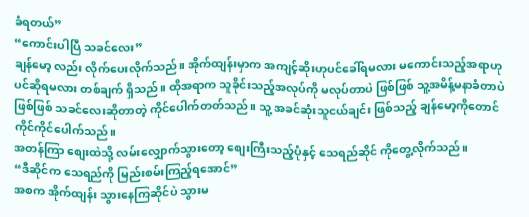ခံရတယ်”
“ကောင်းပါပြီ သခင်လေး”
ချန်မော့ လည်း လိုက်ပေးလိုက်သည်။ အိုက်ထျန်းမှာက အကျင့်ဆိုးဟုပင်ခေါ်ရမလား မကောင်းသည့်အရာဟုပင်ဆိုရမလား တစ်ချက် ရှိသည်။ ထိုအရာက သူခိုင်းသည့်အလုပ်ကို မလုပ်တာပဲ ဖြစ်ဖြစ် သူ့အမိန့်မနာခံတာပဲ ဖြစ်ဖြစ် သခင်လေးဆိုတာတဲ့ ကိုင်ပေါက်တတ်သည်။ သူ့ အခင်ဆုံးသူငယ်ချင်း ဖြစ်သည့် ချန်မော့ကိုတောင် ကိုင်ကိုင်ပေါက်သည်။
အတန်ကြာ စျေးထဲသို့ လမ်းလျှောက်သွားတော့ စျေးကြီးသည့်ပုံနှင့် သေရည်ဆိုင် ကိုတွေ့လိုက်သည်။
“ဒီဆိုင်က သေရည်ကို မြည်းစမ်းကြည့်ရအောင်”
အစက အိုက်ထျန်း သွားနေကြဆိုင်ပဲ သွားမ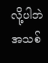လို့ပါဘဲ အသစ်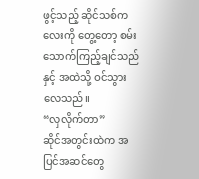ဖွင့်သည့် ဆိုင်သစ်ကလေးကို တွေ့တော့ စမ်းသောက်ကြည့်ချင်သည်နှင့် အထဲသို့ ဝင်သွားလေသည်။
“လှလိုက်တာ”
ဆိုင်အတွင်းထဲက အပြင်အဆင်တွေ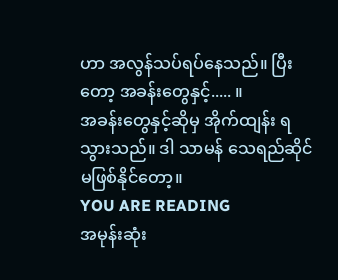ဟာ အလွန်သပ်ရပ်နေသည်။ ပြီးတော့ အခန်းတွေနှင့်..... ။
အခန်းတွေနှင့်ဆိုမှ အိုက်ထျန်း ရသွားသည်။ ဒါ သာမန် သေရည်ဆိုင် မဖြစ်နိုင်တော့။
YOU ARE READING
အမုန်းဆုံး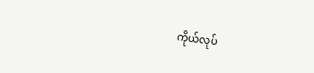ကိုယ်လုပ်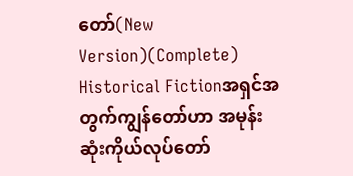တော်(New Version)(Complete)
Historical Fictionအရှင်အတွက်ကျွန်တော်ဟာ အမုန်းဆုံးကိုယ်လုပ်တော်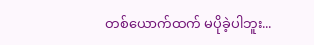တစ်ယောက်ထက် မပိုခဲ့ပါဘူး...